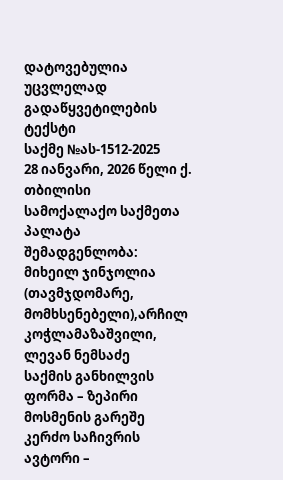დატოვებულია უცვლელად
გადაწყვეტილების ტექსტი
საქმე №ას-1512-2025
28 იანვარი, 2026 წელი ქ. თბილისი
სამოქალაქო საქმეთა პალატა
შემადგენლობა:
მიხეილ ჯინჯოლია (თავმჯდომარე, მომხსენებელი),არჩილ კოჭლამაზაშვილი, ლევან ნემსაძე
საქმის განხილვის ფორმა – ზეპირი მოსმენის გარეშე
კერძო საჩივრის ავტორი –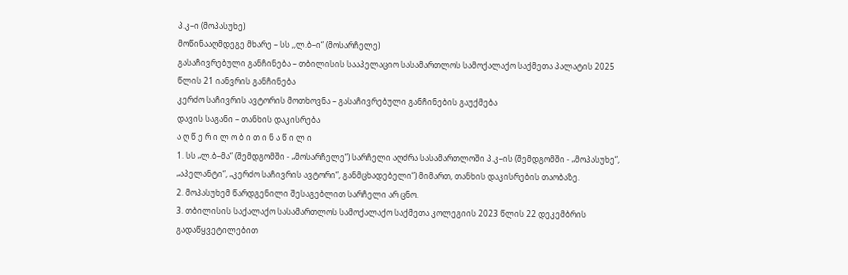პ.კ–ი (მოპასუხე)
მოწინააღმდეგე მხარე – სს ,,ლ.ბ–ი“ (მოსარჩელე)
გასაჩივრებული განჩინება – თბილისის სააპელაციო სასამართლოს სამოქალაქო საქმეთა პალატის 2025 წლის 21 იანვრის განჩინება
კერძო საჩივრის ავტორის მოთხოვნა – გასაჩივრებული განჩინების გაუქმება
დავის საგანი – თანხის დაკისრება
ა ღ წ ე რ ი ლ ო ბ ი თ ი ნ ა წ ი ლ ი
1. სს „ლ.ბ–მა“ (შემდგომში - „მოსარჩელე“) სარჩელი აღძრა სასამართლოში პ.კ–ის (შემდგომში - „მოპასუხე“, „აპელანტი“, „კერძო საჩივრის ავტორი“, განმცხადებელი“) მიმართ, თანხის დაკისრების თაობაზე.
2. მოპასუხემ წარდგენილი შესაგებლით სარჩელი არ ცნო.
3. თბილისის საქალაქო სასამართლოს სამოქალაქო საქმეთა კოლეგიის 2023 წლის 22 დეკემბრის გადაწყვეტილებით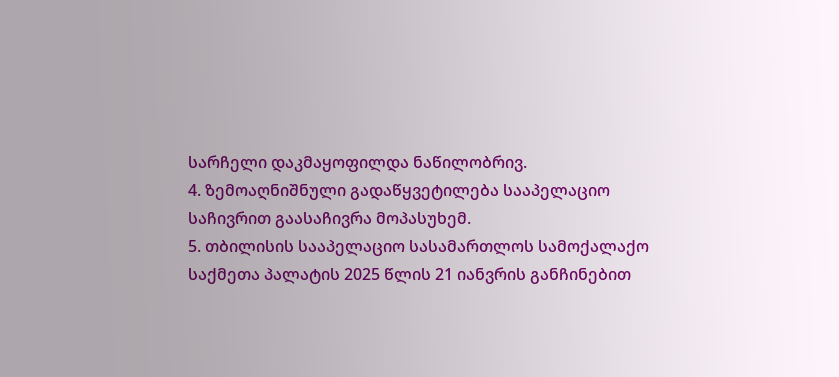სარჩელი დაკმაყოფილდა ნაწილობრივ.
4. ზემოაღნიშნული გადაწყვეტილება სააპელაციო საჩივრით გაასაჩივრა მოპასუხემ.
5. თბილისის სააპელაციო სასამართლოს სამოქალაქო საქმეთა პალატის 2025 წლის 21 იანვრის განჩინებით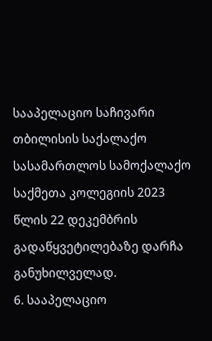სააპელაციო საჩივარი თბილისის საქალაქო სასამართლოს სამოქალაქო საქმეთა კოლეგიის 2023 წლის 22 დეკემბრის გადაწყვეტილებაზე დარჩა განუხილველად.
6. სააპელაციო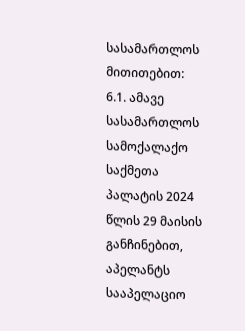სასამართლოს მითითებით:
6.1. ამავე სასამართლოს სამოქალაქო საქმეთა პალატის 2024 წლის 29 მაისის განჩინებით, აპელანტს სააპელაციო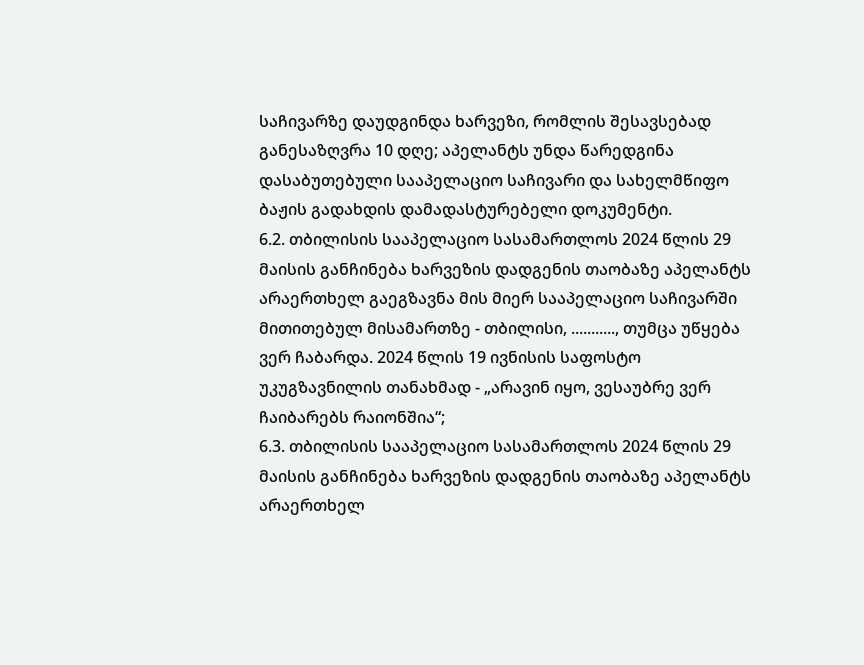საჩივარზე დაუდგინდა ხარვეზი, რომლის შესავსებად განესაზღვრა 10 დღე; აპელანტს უნდა წარედგინა დასაბუთებული სააპელაციო საჩივარი და სახელმწიფო ბაჟის გადახდის დამადასტურებელი დოკუმენტი.
6.2. თბილისის სააპელაციო სასამართლოს 2024 წლის 29 მაისის განჩინება ხარვეზის დადგენის თაობაზე აპელანტს არაერთხელ გაეგზავნა მის მიერ სააპელაციო საჩივარში მითითებულ მისამართზე - თბილისი, ..........., თუმცა უწყება ვერ ჩაბარდა. 2024 წლის 19 ივნისის საფოსტო უკუგზავნილის თანახმად - „არავინ იყო, ვესაუბრე ვერ ჩაიბარებს რაიონშია“;
6.3. თბილისის სააპელაციო სასამართლოს 2024 წლის 29 მაისის განჩინება ხარვეზის დადგენის თაობაზე აპელანტს არაერთხელ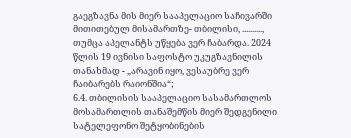გაეგზავნა მის მიერ სააპელაციო საჩივარში მითითებულ მისამართზე- თბილისი, .........., თუმცა აპელანტს უწყება ვერ ჩაბარდა. 2024 წლის 19 ივნისი საფოსტო უკუგზავნილის თანახმად - „არავინ იყო, ვესაუბრე ვერ ჩაიბარებს რაიონშია“;
6.4. თბილისის სააპელაციო სასამართლოს მოსამართლის თანაშემწის მიერ შედგენილი სატელეფონო შეტყობინების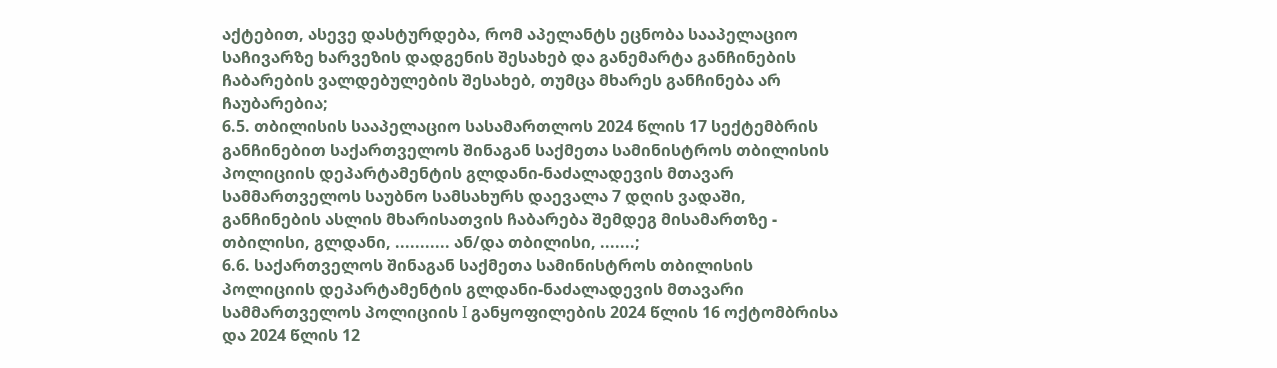აქტებით, ასევე დასტურდება, რომ აპელანტს ეცნობა სააპელაციო საჩივარზე ხარვეზის დადგენის შესახებ და განემარტა განჩინების ჩაბარების ვალდებულების შესახებ, თუმცა მხარეს განჩინება არ ჩაუბარებია;
6.5. თბილისის სააპელაციო სასამართლოს 2024 წლის 17 სექტემბრის განჩინებით საქართველოს შინაგან საქმეთა სამინისტროს თბილისის პოლიციის დეპარტამენტის გლდანი-ნაძალადევის მთავარ სამმართველოს საუბნო სამსახურს დაევალა 7 დღის ვადაში, განჩინების ასლის მხარისათვის ჩაბარება შემდეგ მისამართზე - თბილისი, გლდანი, ........... ან/და თბილისი, .......;
6.6. საქართველოს შინაგან საქმეთა სამინისტროს თბილისის პოლიციის დეპარტამენტის გლდანი-ნაძალადევის მთავარი სამმართველოს პოლიციის I განყოფილების 2024 წლის 16 ოქტომბრისა და 2024 წლის 12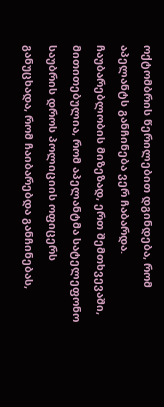ოქტომბრის წერილებით დგინდება, რომ აპელანტს განჩინება ვერ ჩაბარდა. ჩაუბარებლობის მიზეზად, ერთ შემთხვევაში, მითითებულია, რომ აპელანტმა სატელეფონო საუბრის დროს პოლიციის ოფიცერს განუცხადა, რომ ჩაიბარებდა განჩინებას,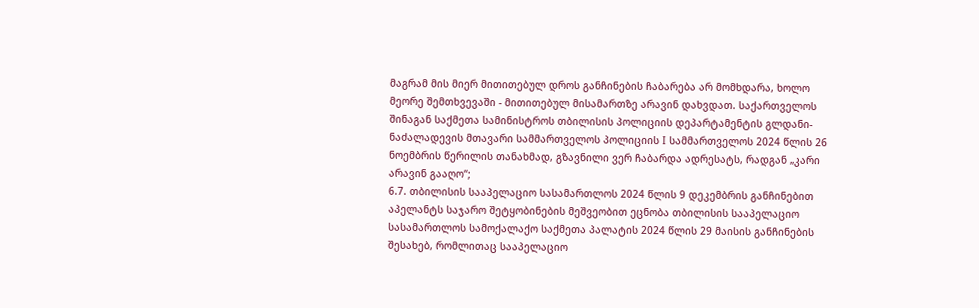მაგრამ მის მიერ მითითებულ დროს განჩინების ჩაბარება არ მომხდარა, ხოლო მეორე შემთხვევაში - მითითებულ მისამართზე არავინ დახვდათ. საქართველოს შინაგან საქმეთა სამინისტროს თბილისის პოლიციის დეპარტამენტის გლდანი-ნაძალადევის მთავარი სამმართველოს პოლიციის I სამმართველოს 2024 წლის 26 ნოემბრის წერილის თანახმად, გზავნილი ვერ ჩაბარდა ადრესატს, რადგან „კარი არავინ გააღო“;
6.7. თბილისის სააპელაციო სასამართლოს 2024 წლის 9 დეკემბრის განჩინებით აპელანტს საჯარო შეტყობინების მეშვეობით ეცნობა თბილისის სააპელაციო სასამართლოს სამოქალაქო საქმეთა პალატის 2024 წლის 29 მაისის განჩინების შესახებ, რომლითაც სააპელაციო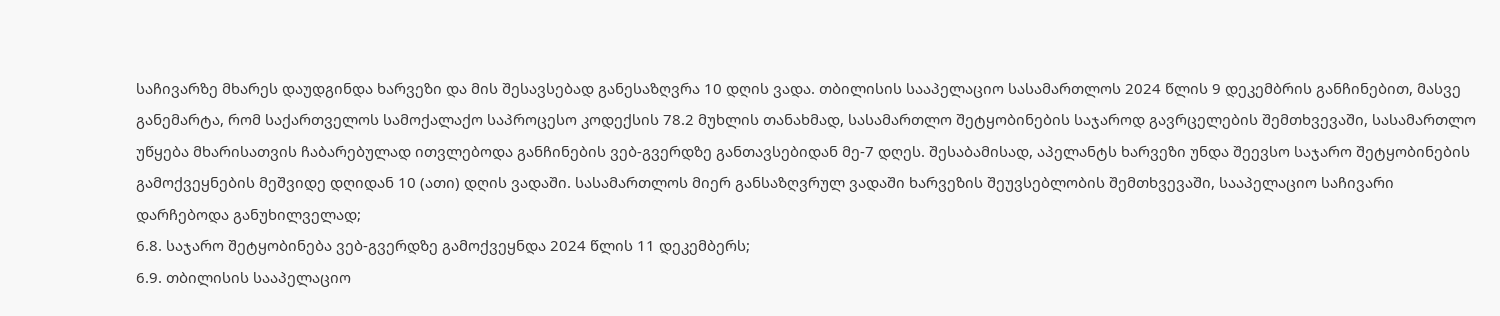საჩივარზე მხარეს დაუდგინდა ხარვეზი და მის შესავსებად განესაზღვრა 10 დღის ვადა. თბილისის სააპელაციო სასამართლოს 2024 წლის 9 დეკემბრის განჩინებით, მასვე განემარტა, რომ საქართველოს სამოქალაქო საპროცესო კოდექსის 78.2 მუხლის თანახმად, სასამართლო შეტყობინების საჯაროდ გავრცელების შემთხვევაში, სასამართლო უწყება მხარისათვის ჩაბარებულად ითვლებოდა განჩინების ვებ-გვერდზე განთავსებიდან მე-7 დღეს. შესაბამისად, აპელანტს ხარვეზი უნდა შეევსო საჯარო შეტყობინების გამოქვეყნების მეშვიდე დღიდან 10 (ათი) დღის ვადაში. სასამართლოს მიერ განსაზღვრულ ვადაში ხარვეზის შეუვსებლობის შემთხვევაში, სააპელაციო საჩივარი დარჩებოდა განუხილველად;
6.8. საჯარო შეტყობინება ვებ-გვერდზე გამოქვეყნდა 2024 წლის 11 დეკემბერს;
6.9. თბილისის სააპელაციო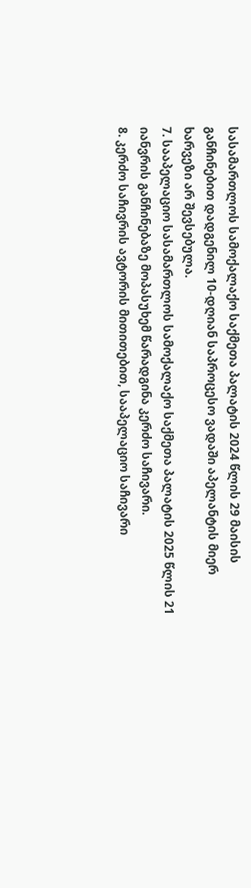სასამართლოს სამოქალაქო საქმეთა პალატის 2024 წლის 29 მაისის განჩინებით დადგენილ 10-დღიან საპროცესო ვადაში აპელანტის მიერ ხარვეზი არ შევსებულა.
7. სააპელაციო სასამართლოს სამოქალაქო საქმეთა პალატის 2025 წლის 21 იანვრის განჩინებაზე მოპასუხემ წარადგინა კერძო საჩივარი.
8. კერძო საჩივრის ავტორის მითითებით, სააპელაციო საჩივარი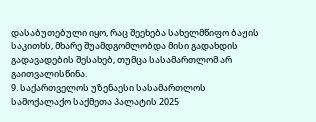დასაბუთებული იყო, რაც შეეხება სახელმწიფო ბაჟის საკითხს, მხარე შუამდგომლობდა მისი გადახდის გადავადების შესახებ, თუმცა სასამართლომ არ გაითვალისწინა.
9. საქართველოს უზენაესი სასამართლოს სამოქალაქო საქმეთა პალატის 2025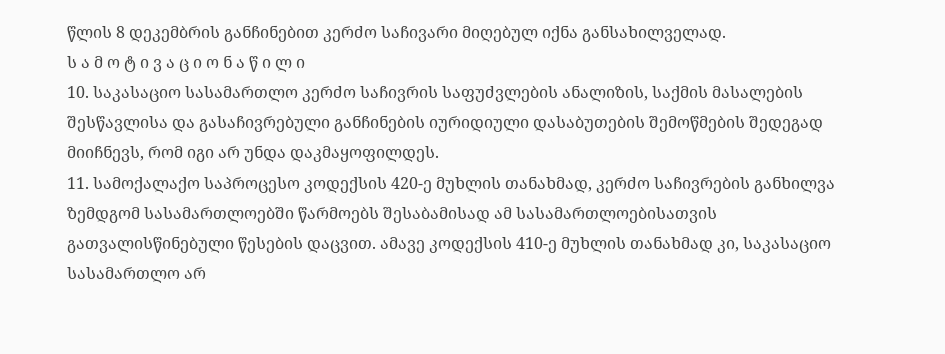წლის 8 დეკემბრის განჩინებით კერძო საჩივარი მიღებულ იქნა განსახილველად.
ს ა მ ო ტ ი ვ ა ც ი ო ნ ა წ ი ლ ი
10. საკასაციო სასამართლო კერძო საჩივრის საფუძვლების ანალიზის, საქმის მასალების შესწავლისა და გასაჩივრებული განჩინების იურიდიული დასაბუთების შემოწმების შედეგად მიიჩნევს, რომ იგი არ უნდა დაკმაყოფილდეს.
11. სამოქალაქო საპროცესო კოდექსის 420-ე მუხლის თანახმად, კერძო საჩივრების განხილვა ზემდგომ სასამართლოებში წარმოებს შესაბამისად ამ სასამართლოებისათვის გათვალისწინებული წესების დაცვით. ამავე კოდექსის 410-ე მუხლის თანახმად კი, საკასაციო სასამართლო არ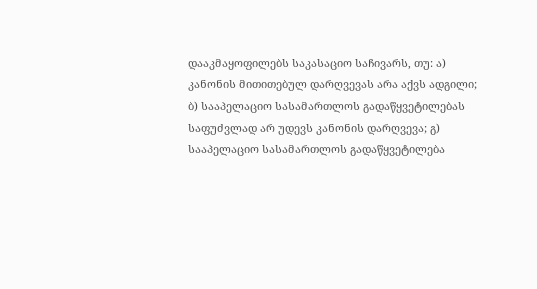დააკმაყოფილებს საკასაციო საჩივარს, თუ: ა) კანონის მითითებულ დარღვევას არა აქვს ადგილი; ბ) სააპელაციო სასამართლოს გადაწყვეტილებას საფუძვლად არ უდევს კანონის დარღვევა; გ) სააპელაციო სასამართლოს გადაწყვეტილება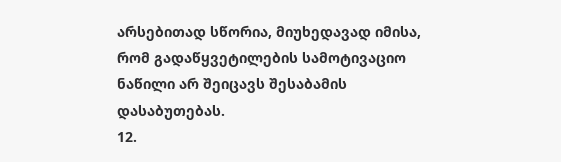არსებითად სწორია, მიუხედავად იმისა, რომ გადაწყვეტილების სამოტივაციო ნაწილი არ შეიცავს შესაბამის დასაბუთებას.
12.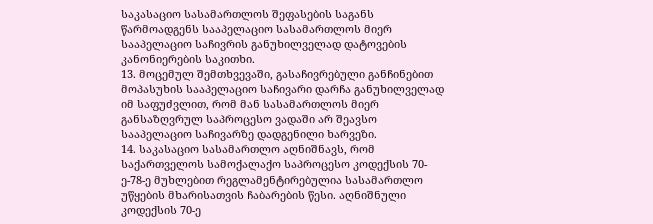საკასაციო სასამართლოს შეფასების საგანს წარმოადგენს სააპელაციო სასამართლოს მიერ სააპელაციო საჩივრის განუხილველად დატოვების კანონიერების საკითხი.
13. მოცემულ შემთხვევაში, გასაჩივრებული განჩინებით მოპასუხის სააპელაციო საჩივარი დარჩა განუხილველად იმ საფუძვლით, რომ მან სასამართლოს მიერ განსაზღვრულ საპროცესო ვადაში არ შეავსო სააპელაციო საჩივარზე დადგენილი ხარვეზი.
14. საკასაციო სასამართლო აღნიშნავს, რომ საქართველოს სამოქალაქო საპროცესო კოდექსის 70-ე-78-ე მუხლებით რეგლამენტირებულია სასამართლო უწყების მხარისათვის ჩაბარების წესი. აღნიშნული კოდექსის 70-ე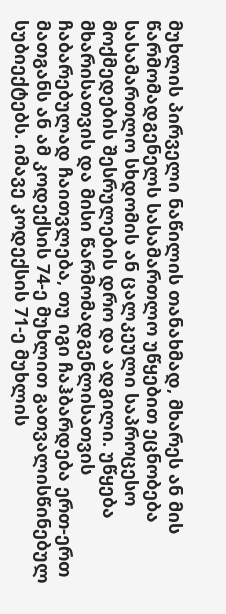მუხლის პირველი ნაწილის თანახმად, მხარეს ან მის წარმომადგენელს სასამართლო უწყებით ეცნობება სასამართლო სხდომის ან ცალკეული საპროცესო მოქმედების შესრულების დრო და ადგილი. უწყება მხარისათვის და მისი წარმომადგენლისათვის ჩაბარებულად ჩაითვლება, თუ იგი ჩაჰბარდება ერთ-ერთ მათგანს ან ამ კოდექსის 74-ე მუხლით გათვალისწინებულ სუბიექტებს. იმავე კოდექსის 71-ე მუხლის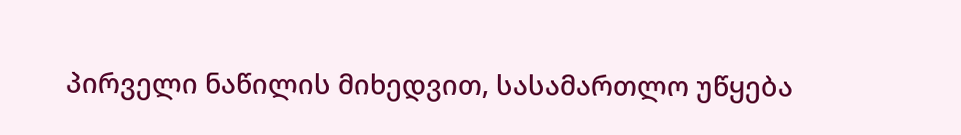პირველი ნაწილის მიხედვით, სასამართლო უწყება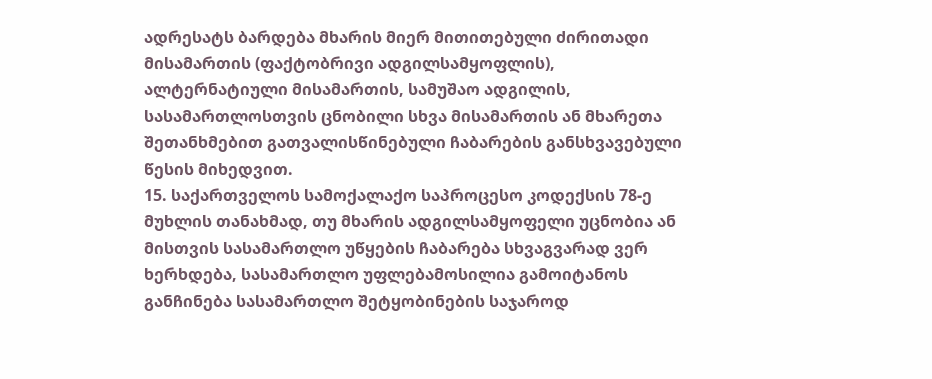ადრესატს ბარდება მხარის მიერ მითითებული ძირითადი მისამართის (ფაქტობრივი ადგილსამყოფლის), ალტერნატიული მისამართის, სამუშაო ადგილის, სასამართლოსთვის ცნობილი სხვა მისამართის ან მხარეთა შეთანხმებით გათვალისწინებული ჩაბარების განსხვავებული წესის მიხედვით.
15. საქართველოს სამოქალაქო საპროცესო კოდექსის 78-ე მუხლის თანახმად, თუ მხარის ადგილსამყოფელი უცნობია ან მისთვის სასამართლო უწყების ჩაბარება სხვაგვარად ვერ ხერხდება, სასამართლო უფლებამოსილია გამოიტანოს განჩინება სასამართლო შეტყობინების საჯაროდ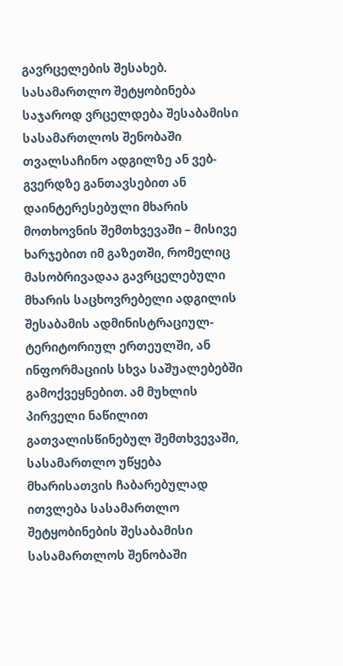გავრცელების შესახებ. სასამართლო შეტყობინება საჯაროდ ვრცელდება შესაბამისი სასამართლოს შენობაში თვალსაჩინო ადგილზე ან ვებ-გვერდზე განთავსებით ან დაინტერესებული მხარის მოთხოვნის შემთხვევაში – მისივე ხარჯებით იმ გაზეთში, რომელიც მასობრივადაა გავრცელებული მხარის საცხოვრებელი ადგილის შესაბამის ადმინისტრაციულ-ტერიტორიულ ერთეულში, ან ინფორმაციის სხვა საშუალებებში გამოქვეყნებით. ამ მუხლის პირველი ნაწილით გათვალისწინებულ შემთხვევაში, სასამართლო უწყება მხარისათვის ჩაბარებულად ითვლება სასამართლო შეტყობინების შესაბამისი სასამართლოს შენობაში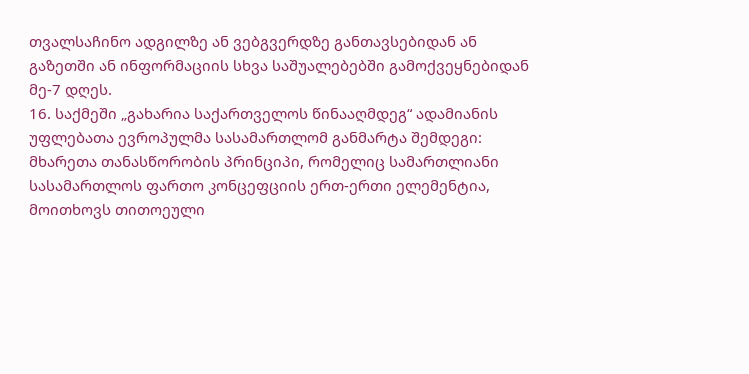თვალსაჩინო ადგილზე ან ვებგვერდზე განთავსებიდან ან გაზეთში ან ინფორმაციის სხვა საშუალებებში გამოქვეყნებიდან მე-7 დღეს.
16. საქმეში „გახარია საქართველოს წინააღმდეგ“ ადამიანის უფლებათა ევროპულმა სასამართლომ განმარტა შემდეგი: მხარეთა თანასწორობის პრინციპი, რომელიც სამართლიანი სასამართლოს ფართო კონცეფციის ერთ-ერთი ელემენტია, მოითხოვს თითოეული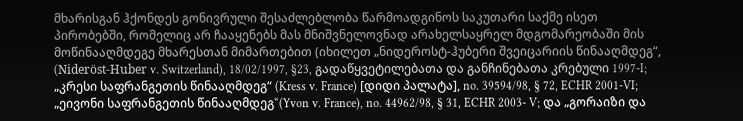მხარისგან ჰქონდეს გონივრული შესაძლებლობა წარმოადგინოს საკუთარი საქმე ისეთ პირობებში, რომელიც არ ჩააყენებს მას მნიშვნელოვნად არახელსაყრელ მდგომარეობაში მის მოწინააღმდეგე მხარესთან მიმართებით (იხილეთ „ნიდეროსტ-ჰუბერი შვეიცარიის წინააღმდეგ“, (Nideröst-Huber v. Switzerland), 18/02/1997, §23, გადაწყვეტილებათა და განჩინებათა კრებული 1997-I; „კრესი საფრანგეთის წინააღმდეგ“ (Kress v. France) [დიდი პალატა], no. 39594/98, § 72, ECHR 2001-VI; „ეივონი საფრანგეთის წინააღმდეგ“(Yvon v. France), no. 44962/98, § 31, ECHR 2003- V; და „გორაიზი და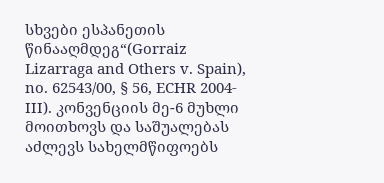სხვები ესპანეთის წინააღმდეგ“(Gorraiz Lizarraga and Others v. Spain), no. 62543/00, § 56, ECHR 2004-III). კონვენციის მე-6 მუხლი მოითხოვს და საშუალებას აძლევს სახელმწიფოებს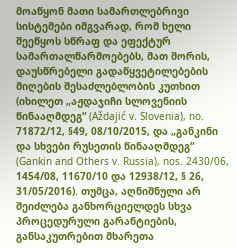მოაწყონ მათი სამართლებრივი სისტემები იმგვარად, რომ ხელი შეეწყოს სწრაფ და ეფექტურ სამართალწარმოებებს, მათ შორის, დაუსწრებელი გადაწყვეტილებების მიღების შესაძლებლობის კუთხით (იხილეთ „აჟდაჯიჩი სლოვენიის წინააღმდეგ“ (Aždajić v. Slovenia), no. 71872/12, §49, 08/10/2015, და „განკინი და სხვები რუსეთის წინააღმდეგ“ (Gankin and Others v. Russia), nos. 2430/06, 1454/08, 11670/10 და 12938/12, § 26, 31/05/2016). თუმცა, აღნიშნული არ შეიძლება განხორციელდეს სხვა პროცედურული გარანტიების, განსაკუთრებით მხარეთა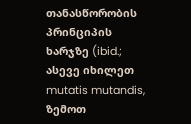თანასწორობის პრინციპის ხარჯზე (ibid.; ასევე იხილეთ mutatis mutandis, ზემოთ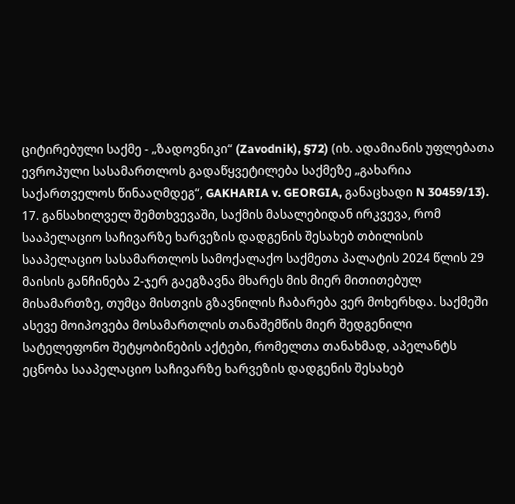ციტირებული საქმე - „ზადოვნიკი“ (Zavodnik), §72) (იხ. ადამიანის უფლებათა ევროპული სასამართლოს გადაწყვეტილება საქმეზე „გახარია საქართველოს წინააღმდეგ“, GAKHARIA v. GEORGIA, განაცხადი N 30459/13).
17. განსახილველ შემთხვევაში, საქმის მასალებიდან ირკვევა, რომ სააპელაციო საჩივარზე ხარვეზის დადგენის შესახებ თბილისის სააპელაციო სასამართლოს სამოქალაქო საქმეთა პალატის 2024 წლის 29 მაისის განჩინება 2-ჯერ გაეგზავნა მხარეს მის მიერ მითითებულ მისამართზე, თუმცა მისთვის გზავნილის ჩაბარება ვერ მოხერხდა. საქმეში ასევე მოიპოვება მოსამართლის თანაშემწის მიერ შედგენილი სატელეფონო შეტყობინების აქტები, რომელთა თანახმად, აპელანტს ეცნობა სააპელაციო საჩივარზე ხარვეზის დადგენის შესახებ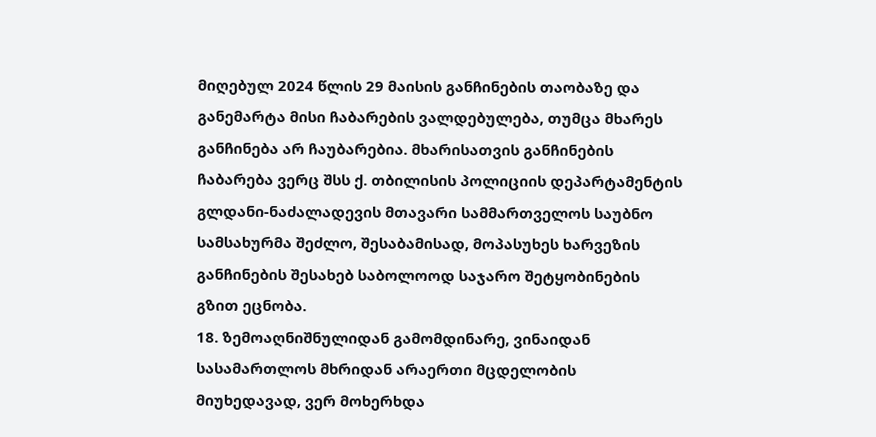მიღებულ 2024 წლის 29 მაისის განჩინების თაობაზე და განემარტა მისი ჩაბარების ვალდებულება, თუმცა მხარეს განჩინება არ ჩაუბარებია. მხარისათვის განჩინების ჩაბარება ვერც შსს ქ. თბილისის პოლიციის დეპარტამენტის გლდანი-ნაძალადევის მთავარი სამმართველოს საუბნო სამსახურმა შეძლო, შესაბამისად, მოპასუხეს ხარვეზის განჩინების შესახებ საბოლოოდ საჯარო შეტყობინების გზით ეცნობა.
18. ზემოაღნიშნულიდან გამომდინარე, ვინაიდან სასამართლოს მხრიდან არაერთი მცდელობის მიუხედავად, ვერ მოხერხდა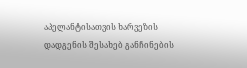აპელანტისათვის ხარვეზის დადგენის შესახებ განჩინების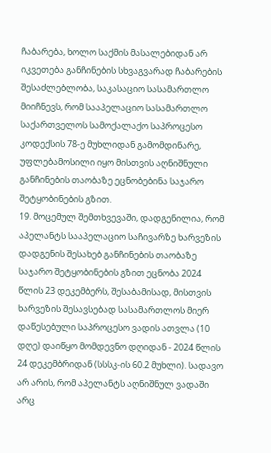ჩაბარება, ხოლო საქმის მასალებიდან არ იკვეთება განჩინების სხვაგვარად ჩაბარების შესაძლებლობა, საკასაციო სასამართლო მიიჩნევს, რომ სააპელაციო სასამართლო საქართველოს სამოქალაქო საპროცესო კოდექსის 78-ე მუხლიდან გამომდინარე, უფლებამოსილი იყო მისთვის აღნიშნული განჩინების თაობაზე ეცნობებინა საჯარო შეტყობინების გზით.
19. მოცემულ შემთხვევაში, დადგენილია, რომ აპელანტს სააპელაციო საჩივარზე ხარვეზის დადგენის შესახებ განჩინების თაობაზე საჯარო შეტყობინების გზით ეცნობა 2024 წლის 23 დეკემბერს, შესაბამისად, მისთვის ხარვეზის შესავსებად სასამართლოს მიერ დაწესებული საპროცესო ვადის ათვლა (10 დღე) დაიწყო მომდევნო დღიდან - 2024 წლის 24 დეკემბრიდან (სსსკ-ის 60.2 მუხლი). სადავო არ არის, რომ აპელანტს აღნიშნულ ვადაში არც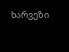ხარვეზი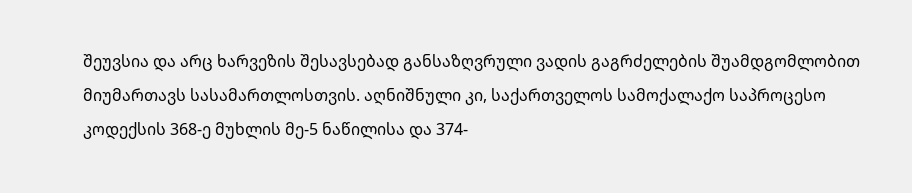შეუვსია და არც ხარვეზის შესავსებად განსაზღვრული ვადის გაგრძელების შუამდგომლობით მიუმართავს სასამართლოსთვის. აღნიშნული კი, საქართველოს სამოქალაქო საპროცესო კოდექსის 368-ე მუხლის მე-5 ნაწილისა და 374-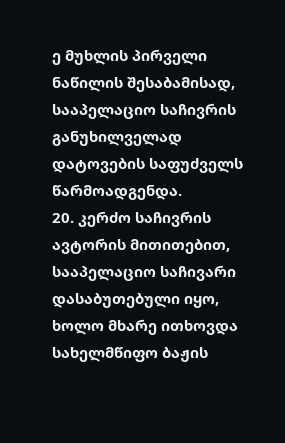ე მუხლის პირველი ნაწილის შესაბამისად, სააპელაციო საჩივრის განუხილველად დატოვების საფუძველს წარმოადგენდა.
20. კერძო საჩივრის ავტორის მითითებით, სააპელაციო საჩივარი დასაბუთებული იყო, ხოლო მხარე ითხოვდა სახელმწიფო ბაჟის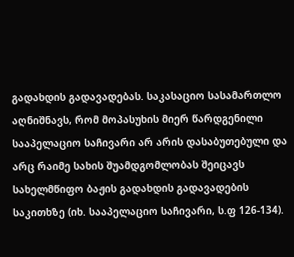გადახდის გადავადებას. საკასაციო სასამართლო აღნიშნავს, რომ მოპასუხის მიერ წარდგენილი სააპელაციო საჩივარი არ არის დასაბუთებული და არც რაიმე სახის შუამდგომლობას შეიცავს სახელმწიფო ბაჟის გადახდის გადავადების საკითხზე (იხ. სააპელაციო საჩივარი, ს.ფ 126-134).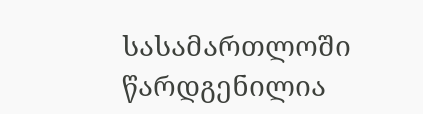სასამართლოში წარდგენილია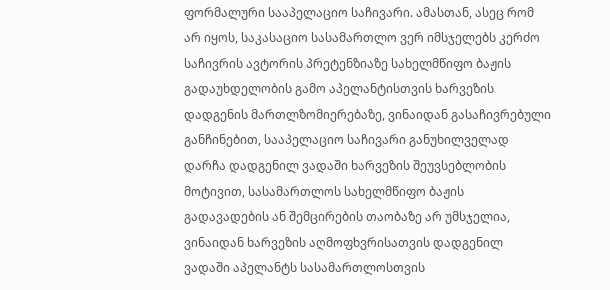ფორმალური სააპელაციო საჩივარი. ამასთან, ასეც რომ არ იყოს, საკასაციო სასამართლო ვერ იმსჯელებს კერძო საჩივრის ავტორის პრეტენზიაზე სახელმწიფო ბაჟის გადაუხდელობის გამო აპელანტისთვის ხარვეზის დადგენის მართლზომიერებაზე, ვინაიდან გასაჩივრებული განჩინებით, სააპელაციო საჩივარი განუხილველად დარჩა დადგენილ ვადაში ხარვეზის შეუვსებლობის მოტივით, სასამართლოს სახელმწიფო ბაჟის გადავადების ან შემცირების თაობაზე არ უმსჯელია, ვინაიდან ხარვეზის აღმოფხვრისათვის დადგენილ ვადაში აპელანტს სასამართლოსთვის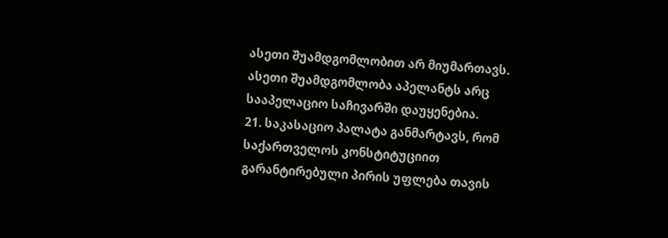ასეთი შუამდგომლობით არ მიუმართავს. ასეთი შუამდგომლობა აპელანტს არც სააპელაციო საჩივარში დაუყენებია.
21. საკასაციო პალატა განმარტავს, რომ საქართველოს კონსტიტუციით გარანტირებული პირის უფლება თავის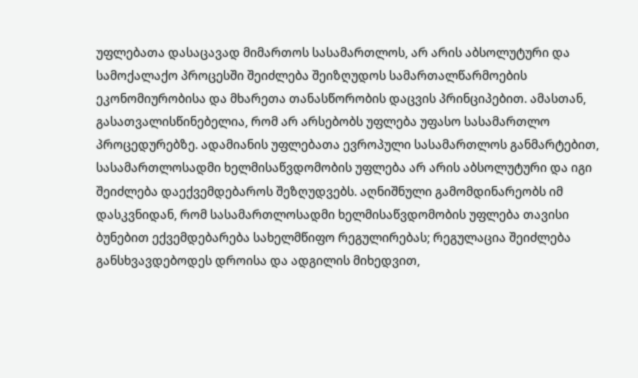უფლებათა დასაცავად მიმართოს სასამართლოს, არ არის აბსოლუტური და სამოქალაქო პროცესში შეიძლება შეიზღუდოს სამართალწარმოების ეკონომიურობისა და მხარეთა თანასწორობის დაცვის პრინციპებით. ამასთან, გასათვალისწინებელია, რომ არ არსებობს უფლება უფასო სასამართლო პროცედურებზე. ადამიანის უფლებათა ევროპული სასამართლოს განმარტებით, სასამართლოსადმი ხელმისაწვდომობის უფლება არ არის აბსოლუტური და იგი შეიძლება დაექვემდებაროს შეზღუდვებს. აღნიშნული გამომდინარეობს იმ დასკვნიდან, რომ სასამართლოსადმი ხელმისაწვდომობის უფლება თავისი ბუნებით ექვემდებარება სახელმწიფო რეგულირებას; რეგულაცია შეიძლება განსხვავდებოდეს დროისა და ადგილის მიხედვით,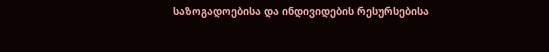საზოგადოებისა და ინდივიდების რესურსებისა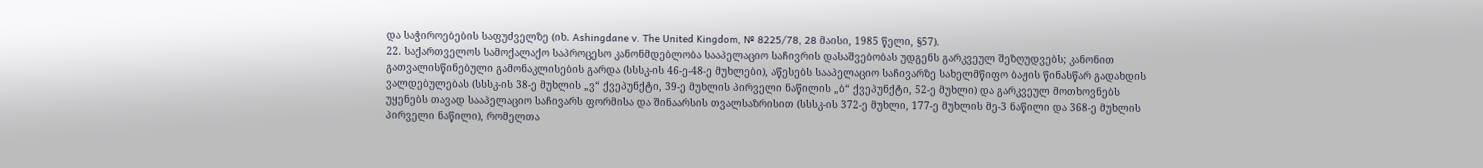და საჭიროებების საფუძველზე (იხ. Ashingdane v. The United Kingdom, № 8225/78, 28 მაისი, 1985 წელი, §57).
22. საქართველოს სამოქალაქო საპროცესო კანონმდებლობა სააპელაციო საჩივრის დასაშვებობას უდგენს გარკვეულ შეზღუდვებს; კანონით გათვალისწინებული გამონაკლისების გარდა (სსსკ-ის 46-ე-48-ე მუხლები), აწესებს სააპელაციო საჩივარზე სახელმწიფო ბაჟის წინასწარ გადახდის ვალდებულებას (სსსკ-ის 38-ე მუხლის „ვ“ ქვეპუნქტი, 39-ე მუხლის პირველი ნაწილის „ბ“ ქვეპუნქტი, 52-ე მუხლი) და გარკვეულ მოთხოვნებს უყენებს თავად სააპელაციო საჩივარს ფორმისა და შინაარსის თვალსაზრისით (სსსკ-ის 372-ე მუხლი, 177-ე მუხლის მე-3 ნაწილი და 368-ე მუხლის პირველი ნაწილი), რომელთა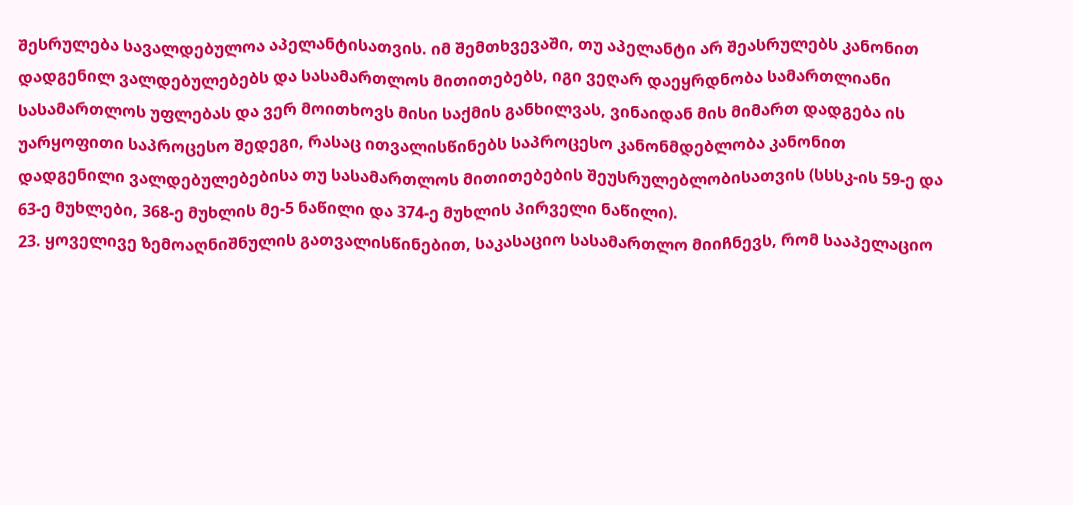შესრულება სავალდებულოა აპელანტისათვის. იმ შემთხვევაში, თუ აპელანტი არ შეასრულებს კანონით დადგენილ ვალდებულებებს და სასამართლოს მითითებებს, იგი ვეღარ დაეყრდნობა სამართლიანი სასამართლოს უფლებას და ვერ მოითხოვს მისი საქმის განხილვას, ვინაიდან მის მიმართ დადგება ის უარყოფითი საპროცესო შედეგი, რასაც ითვალისწინებს საპროცესო კანონმდებლობა კანონით დადგენილი ვალდებულებებისა თუ სასამართლოს მითითებების შეუსრულებლობისათვის (სსსკ-ის 59-ე და 63-ე მუხლები, 368-ე მუხლის მე-5 ნაწილი და 374-ე მუხლის პირველი ნაწილი).
23. ყოველივე ზემოაღნიშნულის გათვალისწინებით, საკასაციო სასამართლო მიიჩნევს, რომ სააპელაციო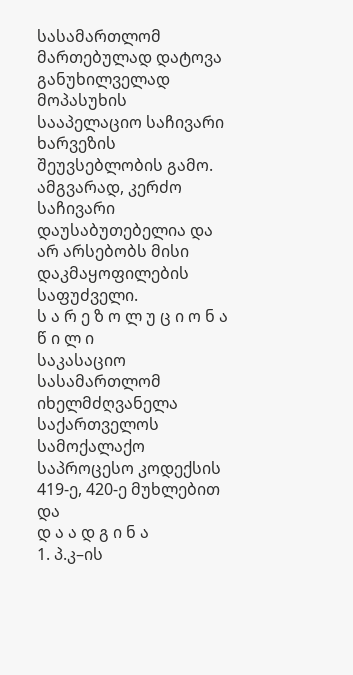სასამართლომ მართებულად დატოვა განუხილველად მოპასუხის სააპელაციო საჩივარი ხარვეზის შეუვსებლობის გამო. ამგვარად, კერძო საჩივარი დაუსაბუთებელია და არ არსებობს მისი დაკმაყოფილების საფუძველი.
ს ა რ ე ზ ო ლ უ ც ი ო ნ ა წ ი ლ ი
საკასაციო სასამართლომ იხელმძღვანელა საქართველოს სამოქალაქო საპროცესო კოდექსის 419-ე, 420-ე მუხლებით და
დ ა ა დ გ ი ნ ა
1. პ.კ–ის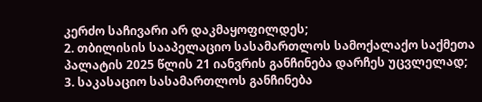კერძო საჩივარი არ დაკმაყოფილდეს;
2. თბილისის სააპელაციო სასამართლოს სამოქალაქო საქმეთა პალატის 2025 წლის 21 იანვრის განჩინება დარჩეს უცვლელად;
3. საკასაციო სასამართლოს განჩინება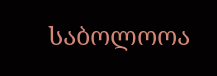საბოლოოა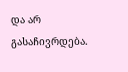და არ გასაჩივრდება.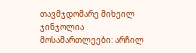თავმჯდომარე მიხეილ ჯინჯოლია
მოსამართლეები: არჩილ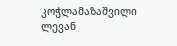კოჭლამაზაშვილი
ლევან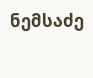ნემსაძე